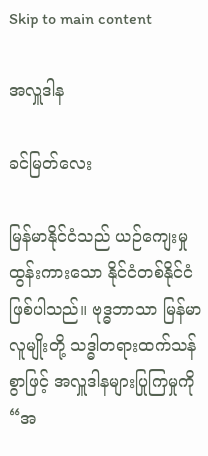Skip to main content

အလှူဒါန

ခင်မြတ်လေး

မြန်မာနိုင်ငံသည် ယဉ်ကျေးမှုထွန်းကားသော နိုင်ငံတစ်နိုင်ငံဖြစ်ပါသည်။ ဗုဒ္ဓဘာသာ မြန်မာလူမျိုးတို့ သဒ္ဓါတရားထက်သန်စွာဖြင့် အလှူဒါနများပြုကြမှုကို “အ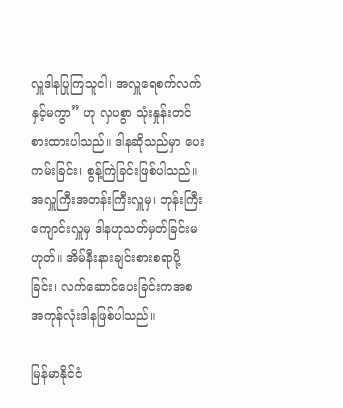လှူဒါနပြုကြသူငါ၊ အလှူရေစက်လက်နှင့်မကွာ” ဟု လှပစွာ သုံးနှုန်းတင်စားထားပါသည်။ ဒါနဆိုသည်မှာ ပေးကမ်းခြင်း၊ စွန့်ကြဲခြင်းဖြစ်ပါသည်။ အလှူကြီးအတန်းကြီးလှူမှ၊ ဘုန်းကြီးကျောင်းလှူမှ ဒါနဟုသတ်မှတ်ခြင်းမဟုတ်။ အိမ်နီးနားချင်းစားစရာပို့ခြင်း၊ လက်ဆောင်ပေးခြင်းကအစ အကုန်လုံးဒါနဖြစ်ပါသည်။

မြန်မာနိုင်ငံ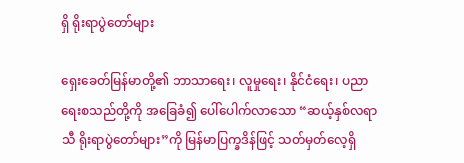ရှိ ရိုးရာပွဲတော်များ

ရှေးခေတ်မြန်မာတို့၏ ဘာသာရေး၊ လူမှုရေး၊ နိုင်ငံရေး၊ ပညာရေးစသည်တို့ကို အခြေခံ၍ ပေါ်ပေါက်လာသော “ဆယ့်နှစ်လရာသီ ရိုးရာပွဲတော်များ”ကို မြန်မာပြက္ခဒိန်ဖြင့် သတ်မှတ်လေ့ရှိ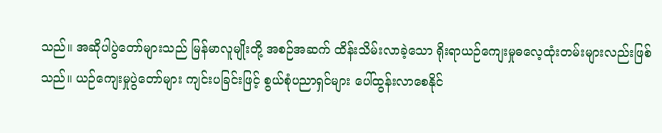သည်။ အဆိုပါပွဲတော်များသည် မြန်မာလူမျိုးတို့ အစဉ်အဆက် ထိန်းသိမ်းလာခဲ့သော ရိုးရာယဉ်ကျေးမှုဓလေ့ထုံးတမ်းများလည်းဖြစ်သည်။ ယဉ်ကျေးမှုပွဲတော်များ ကျင်းပခြင်းဖြင့် စွယ်စုံပညာရှင်များ ပေါ်ထွန်းလာစေနိုင်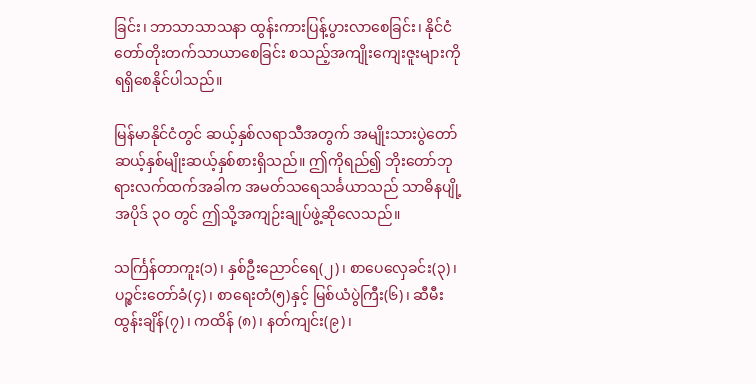ခြင်း၊ ဘာသာသာသနာ ထွန်းကားပြန့်ပွားလာစေခြင်း၊ နိုင်ငံတော်တိုးတက်သာယာစေခြင်း စသည့်အကျိုးကျေးဇူးများကို ရရှိစေနိုင်ပါသည်။

မြန်မာနိုင်ငံတွင် ဆယ့်နှစ်လရာသီအတွက် အမျိုးသားပွဲတော်ဆယ့်နှစ်မျိုးဆယ့်နှစ်စားရှိသည်။ ဤကိုရည်၍ ဘိုးတော်ဘုရားလက်ထက်အခါက အမတ်သရေသင်္ခယာသည် သာဓိနပျို့အပိုဒ် ၃ဝ တွင် ဤသို့အကျဉ်းချုပ်ဖွဲ့ဆိုလေသည်။

သင်္ကြန်တာကူး(၁)၊ နှစ်ဦးညောင်ရေ(၂)၊ စာပေလှေခင်း(၃)၊ ပဉ္စင်းတော်ခံ(၄)၊ စာရေးတံ(၅)နှင့် မြစ်ယံပွဲကြီး(၆)၊ ဆီမီးထွန်းချိန်(၇)၊ ကထိန် (၈)၊ နတ်ကျင်း(၉)၊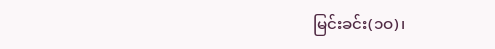မြင်းခင်း(၁ဝ)၊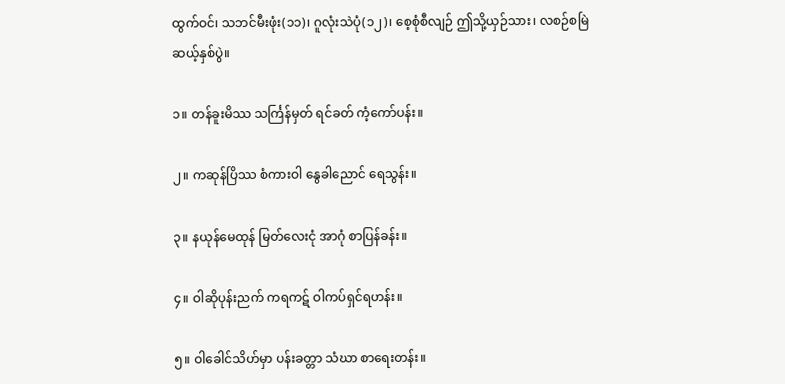ထွက်ဝင်၊ သဘင်မီးဖုံး(၁၁)၊ ဂူလုံးသဲပုံ(၁၂)၊ စေ့စုံစီလျဉ် ဤသို့ယှဉ်သား၊ လစဉ်စမြဲ ဆယ့်နှစ်ပွဲ။

၁။ တန်ခူးမိဿ သင်္ကြန်မှတ် ရင်ခတ် ကံ့ကော်ပန်း။

၂။ ကဆုန်ပြိဿ စံကားဝါ နွေခါညောင် ရေသွန်း။

၃။ နယုန်မေထုန် မြတ်လေးငုံ အာဂုံ စာပြန်ခန်း။

၄။ ဝါဆိုပုန်းညက် ကရကဋ် ဝါကပ်ရှင်ရဟန်း။

၅။ ဝါခေါင်သိဟ်မှာ ပန်းခတ္တာ သံဃာ စာရေးတန်း။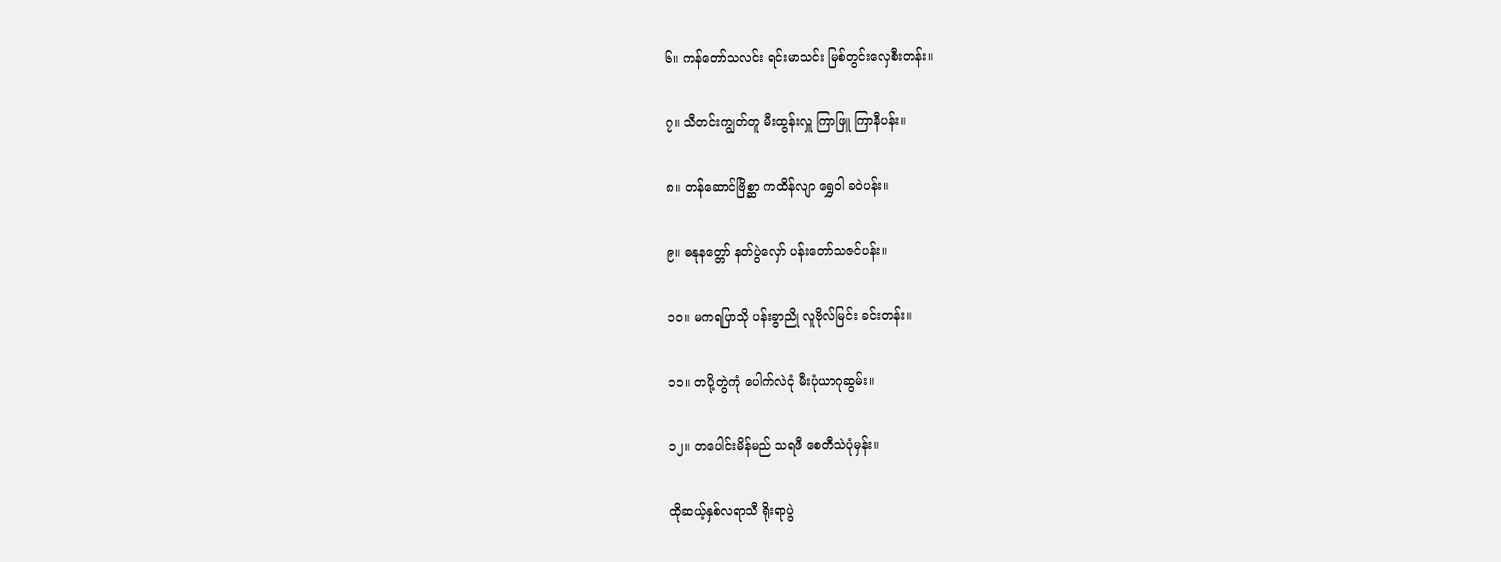၆။ ကန်တော်သလင်း ရင်းမာသင်း မြစ်တွင်းလှေစီးတန်း။

၇။ သီတင်းကျွတ်တူ မီးထွန်းလှူ ကြာဖြူ ကြာနီပန်း။

၈။ တန်ဆောင်ဗြိစ္ဆာ ကထိန်လျာ ရွှေဝါ ခဝဲပန်း။

၉။ ဓနုနတ္တော် နတ်ပွဲလှော် ပန်းတော်သဇင်ပန်း။

၁၀။ မကရပြာသို ပန်းခွာညို လူဗိုလ်မြင်း ခင်းတန်း။

၁၁။ တပို့တွဲကုံ ပေါက်လဲငုံ မီးပုံယာဂုဆွမ်း။

၁၂။ တပေါင်းမိန်မည် သရဖီ စေတီသဲပုံမှန်း။

ထိုဆယ့်နှစ်လရာသီ ရိုးရာပွဲ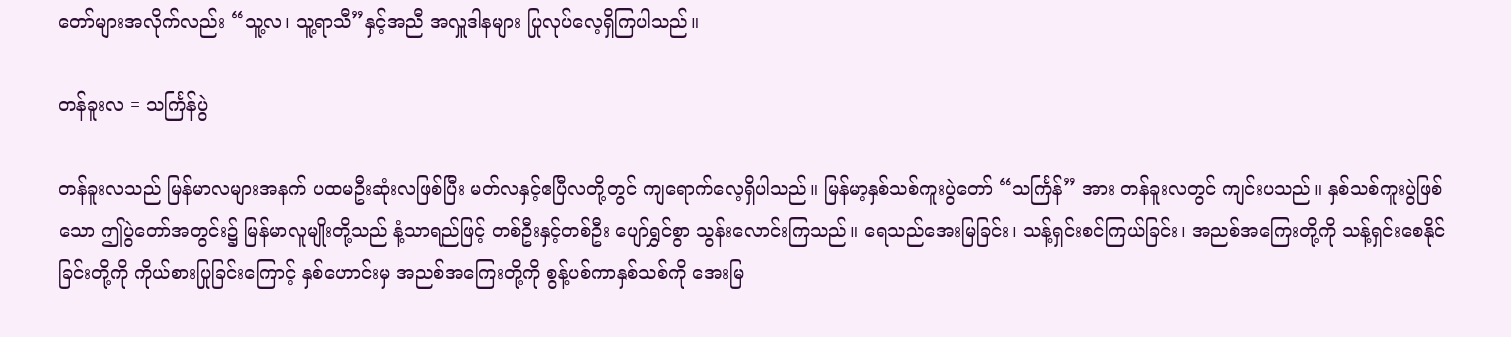တော်များအလိုက်လည်း “သူ့လ၊ သူ့ရာသီ”နှင့်အညီ အလှူဒါနများ ပြုလုပ်လေ့ရှိကြပါသည်။

တန်ခူးလ = သင်္ကြန်ပွဲ

တန်ခူးလသည် မြန်မာလများအနက် ပထမဦးဆုံးလဖြစ်ပြီး မတ်လနှင့်ဧပြီလတို့တွင် ကျရောက်လေ့ရှိပါသည်။ မြန်မာ့နှစ်သစ်ကူးပွဲတော် “သင်္ကြန်” အား တန်ခူးလတွင် ကျင်းပသည်။ နှစ်သစ်ကူးပွဲဖြစ်သော ဤပွဲတော်အတွင်း၌ မြန်မာလူမျိုးတို့သည် နံ့သာရည်ဖြင့် တစ်ဦးနှင့်တစ်ဦး ပျော်ရွှင်စွာ သွန်းလောင်းကြသည်။ ရေသည်အေးမြခြင်း၊ သန့်ရှင်းစင်ကြယ်ခြင်း၊ အညစ်အကြေးတို့ကို သန့်ရှင်းစေနိုင်ခြင်းတို့ကို ကိုယ်စားပြုခြင်းကြောင့် နှစ်ဟောင်းမှ အညစ်အကြေးတို့ကို စွန့်ပစ်ကာနှစ်သစ်ကို အေးမြ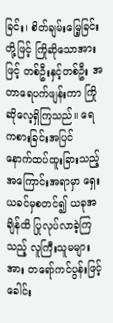ခြင်း၊ စိတ်ချမ်းမြေ့ခြင်းတို့ဖြင့် ကြိုဆိုသောအားဖြင့် တစ်ဦးနှင့်တစ်ဦး အတာရေပက်ဖျန်းကာ ကြိုဆိုလေ့ရှိကြသည်။ ရေကစားခြင်းအပြင် နောက်ထပ်ထူးခြားသည့် အကြောင်းအရာမှာ ရှေးယခင်မှစတင်၍ ယခုအချိန်ထိ ပြုလုပ်လာခဲ့ကြသည့် လူကြီးသူမများအား တရော်ကင်ပွန်းဖြင့် ခေါင်း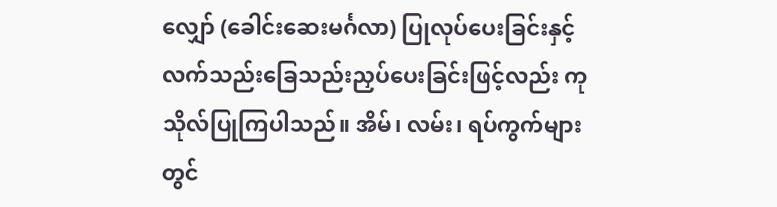လျှော် (ခေါင်းဆေးမင်္ဂလာ) ပြုလုပ်ပေးခြင်းနှင့် လက်သည်းခြေသည်းညှပ်ပေးခြင်းဖြင့်လည်း ကုသိုလ်ပြုကြပါသည်။ အိမ်၊ လမ်း၊ ရပ်ကွက်များတွင်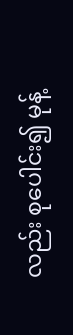လည်း စုပေါင်း၍ မုန့်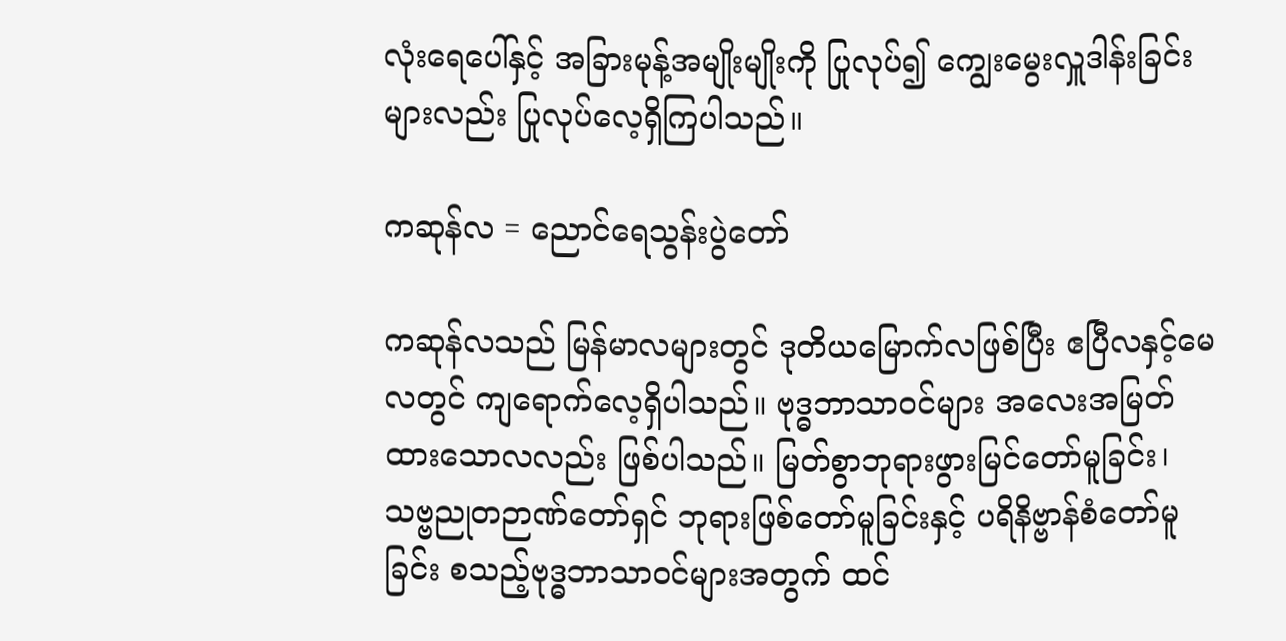လုံးရေပေါ်နှင့် အခြားမုန့်အမျိုးမျိုးကို ပြုလုပ်၍ ကျွေးမွေးလှူဒါန်းခြင်းများလည်း ပြုလုပ်လေ့ရှိကြပါသည်။

ကဆုန်လ = ညောင်ရေသွန်းပွဲတော်

ကဆုန်လသည် မြန်မာလများတွင် ဒုတိယမြောက်လဖြစ်ပြီး ဧပြီလနှင့်မေလတွင် ကျရောက်လေ့ရှိပါသည်။ ဗုဒ္ဓဘာသာဝင်များ အလေးအမြတ်ထားသောလလည်း ဖြစ်ပါသည်။ မြတ်စွာဘုရားဖွားမြင်တော်မူခြင်း၊ သဗ္ဗညုတဉာဏ်တော်ရှင် ဘုရားဖြစ်တော်မူခြင်းနှင့် ပရိနိဗ္ဗာန်စံတော်မူခြင်း စသည့်ဗုဒ္ဓဘာသာဝင်များအတွက် ထင်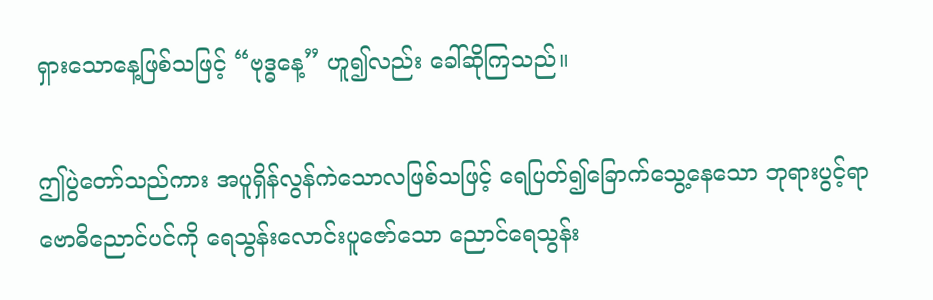ရှားသောနေ့ဖြစ်သဖြင့် “ဗုဒ္ဓနေ့” ဟူ၍လည်း ခေါ်ဆိုကြသည်။

ဤပွဲတော်သည်ကား အပူရှိန်လွန်ကဲသောလဖြစ်သဖြင့် ရေပြတ်၍ခြောက်သွေ့နေသော ဘုရားပွင့်ရာ ဗောဓိညောင်ပင်ကို ရေသွန်းလောင်းပူဇော်သော ညောင်ရေသွန်း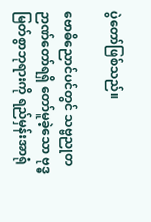ပွဲတော်ဖြစ်သည်။

ဗောဓိညောင်ပင်တွင် သဗ္ဗညုတဉာဏ်တော်ရရှိ တော်မူခဲ့သော ဗုဒ္ဓမြတ်စွာဘုရားကို ရည်မှန်းအာရုံ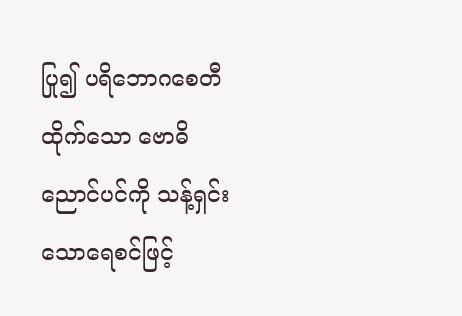ပြု၍ ပရိဘောဂစေတီထိုက်သော ဗောဓိညောင်ပင်ကို သန့်ရှင်းသောရေစင်ဖြင့်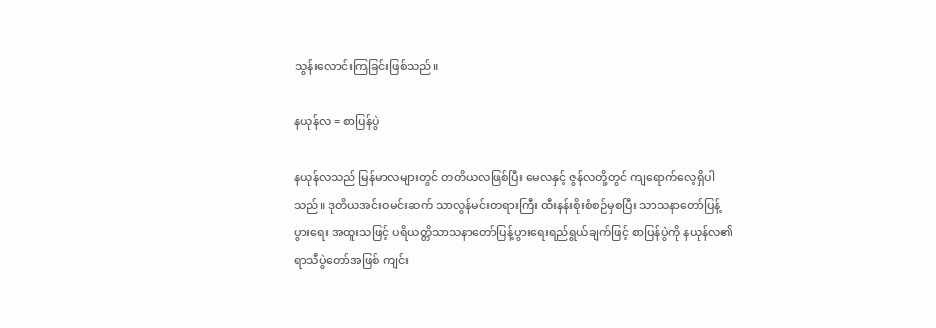သွန်းလောင်းကြခြင်းဖြစ်သည်။

နယုန်လ = စာပြန်ပွဲ

နယုန်လသည် မြန်မာလများတွင် တတိယလဖြစ်ပြီး မေလနှင့် ဇွန်လတို့တွင် ကျရောက်လေ့ရှိပါသည်။ ဒုတိယအင်းဝမင်းဆက် သာလွန်မင်းတရားကြီး ထီးနန်းစိုးစံစဉ်မှစပြီး သာသနာတော်ပြန့်ပွားရေး အထူးသဖြင့် ပရိယတ္တိသာသနာတော်ပြန့်ပွားရေးရည်ရွယ်ချက်ဖြင့် စာပြန်ပွဲကို နယုန်လ၏ ရာသီပွဲတော်အဖြစ် ကျင်း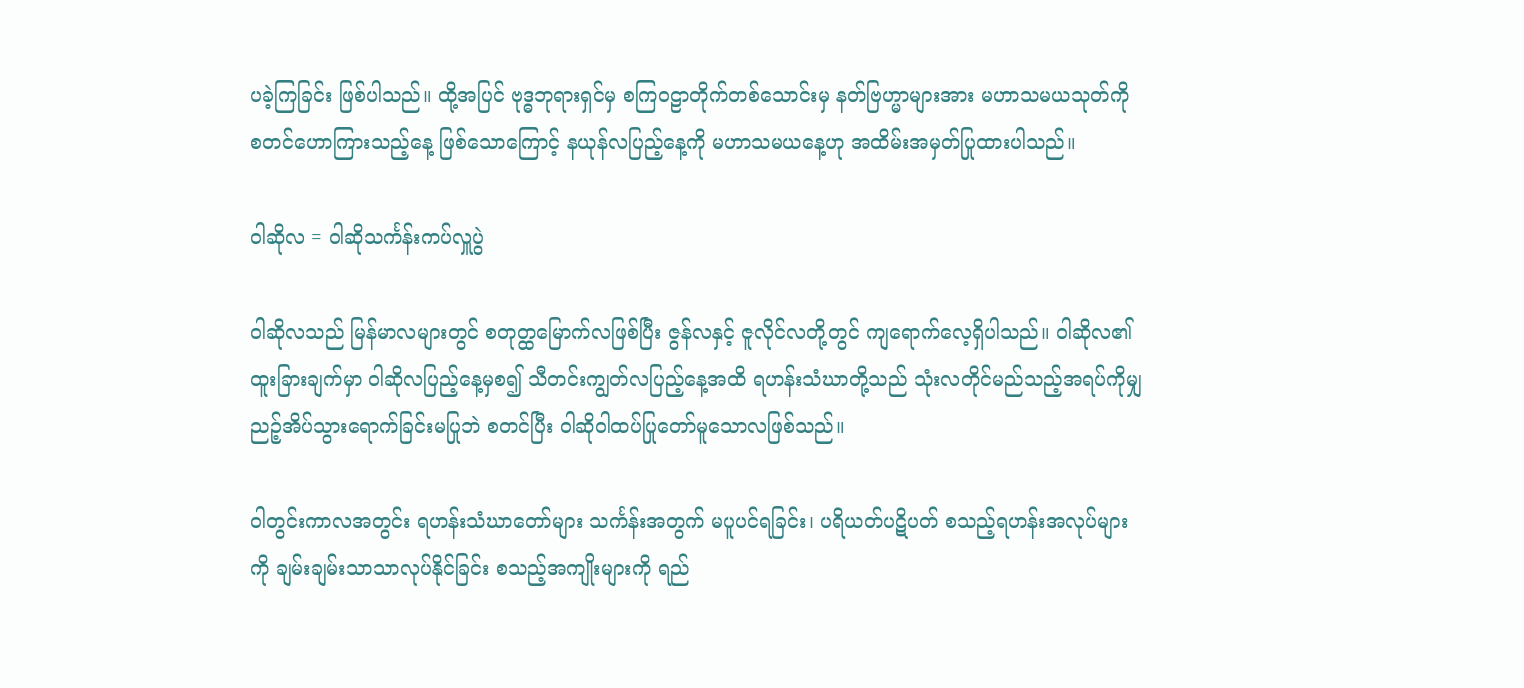ပခဲ့ကြခြင်း ဖြစ်ပါသည်။ ထို့အပြင် ဗုဒ္ဓဘုရားရှင်မှ စကြဝဠာတိုက်တစ်သောင်းမှ နတ်ဗြဟ္မာများအား မဟာသမယသုတ်ကို စတင်ဟောကြားသည့်နေ့ ဖြစ်သောကြောင့် နယုန်လပြည့်နေ့ကို မဟာသမယနေ့ဟု အထိမ်းအမှတ်ပြုထားပါသည်။

ဝါဆိုလ = ဝါဆိုသင်္ကန်းကပ်လှူပွဲ

ဝါဆိုလသည် မြန်မာလများတွင် စတုတ္ထမြောက်လဖြစ်ပြီး ဇွန်လနှင့် ဇူလိုင်လတို့တွင် ကျရောက်လေ့ရှိပါသည်။ ဝါဆိုလ၏ ထူးခြားချက်မှာ ဝါဆိုလပြည့်နေ့မှစ၍ သီတင်းကျွတ်လပြည့်နေ့အထိ ရဟန်းသံဃာတို့သည် သုံးလတိုင်မည်သည့်အရပ်ကိုမျှ ညဉ့်အိပ်သွားရောက်ခြင်းမပြုဘဲ စတင်ပြီး ဝါဆိုဝါထပ်ပြုတော်မူသောလဖြစ်သည်။

ဝါတွင်းကာလအတွင်း ရဟန်းသံဃာတော်များ သင်္ကန်းအတွက် မပူပင်ရခြင်း၊ ပရိယတ်ပဋိပတ် စသည့်ရဟန်းအလုပ်များကို ချမ်းချမ်းသာသာလုပ်နိုင်ခြင်း စသည့်အကျိုးများကို ရည်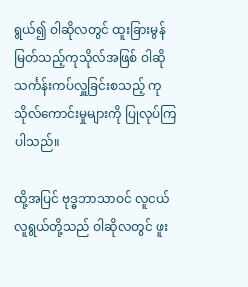ရွယ်၍ ဝါဆိုလတွင် ထူးခြားမွန်မြတ်သည့်ကုသိုလ်အဖြစ် ဝါဆိုသင်္ကန်းကပ်လှူခြင်းစသည့် ကုသိုလ်ကောင်းမှုများကို ပြုလုပ်ကြပါသည်။

ထို့အပြင် ဗုဒ္ဓဘာသာဝင် လူငယ်လူရွယ်တို့သည် ဝါဆိုလတွင် ဖူး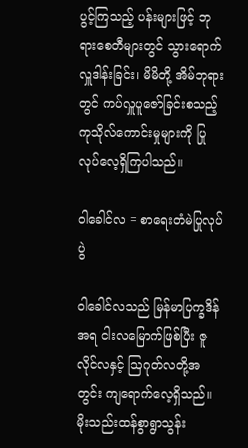ပွင့်ကြသည့် ပန်းများဖြင့် ဘုရားစေတီများတွင် သွားရောက်လှူဒါန်းခြင်း၊ မိမိတို့ အိမ်ဘုရားတွင် ကပ်လှူပူဇော်ခြင်းစသည့် ကုသိုလ်ကောင်းမှုများကို ပြုလုပ်လေ့ရှိကြပါသည်။

ဝါခေါင်လ = စာရေးတံမဲပြုလုပ်ပွဲ

ဝါခေါင်လသည် မြန်မာပြက္ခဒိန်အရ ငါးလမြောက်ဖြစ်ပြီး ဇူလိုင်လနှင့် ဩဂုတ်လတို့အတွင်း ကျရောက်လေ့ရှိသည်။ မိုးသည်းထန်စွာရွာသွန်း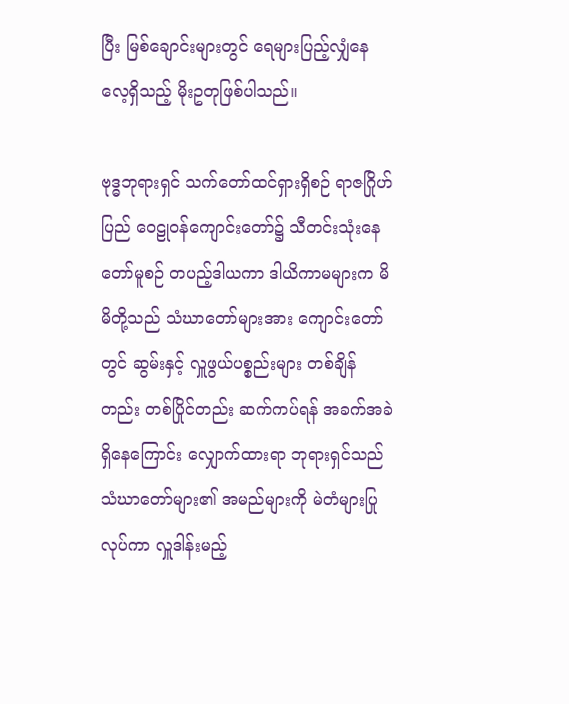ပြီး မြစ်ချောင်းများတွင် ရေများပြည့်လျှံနေလေ့ရှိသည့် မိုးဥတုဖြစ်ပါသည်။

ဗုဒ္ဓဘုရားရှင် သက်တော်ထင်ရှားရှိစဉ် ရာဇဂြိုဟ်ပြည် ဝေဠုဝန်ကျောင်းတော်၌ သီတင်းသုံးနေတော်မူစဉ် တပည့်ဒါယကာ ဒါယိကာမများက မိမိတို့သည် သံဃာတော်များအား ကျောင်းတော်တွင် ဆွမ်းနှင့် လှူဖွယ်ပစ္စည်းများ တစ်ချိန်တည်း တစ်ပြိုင်တည်း ဆက်ကပ်ရန် အခက်အခဲရှိနေကြောင်း လျှောက်ထားရာ ဘုရားရှင်သည် သံဃာတော်များ၏ အမည်များကို မဲတံများပြုလုပ်ကာ လှူဒါန်းမည့်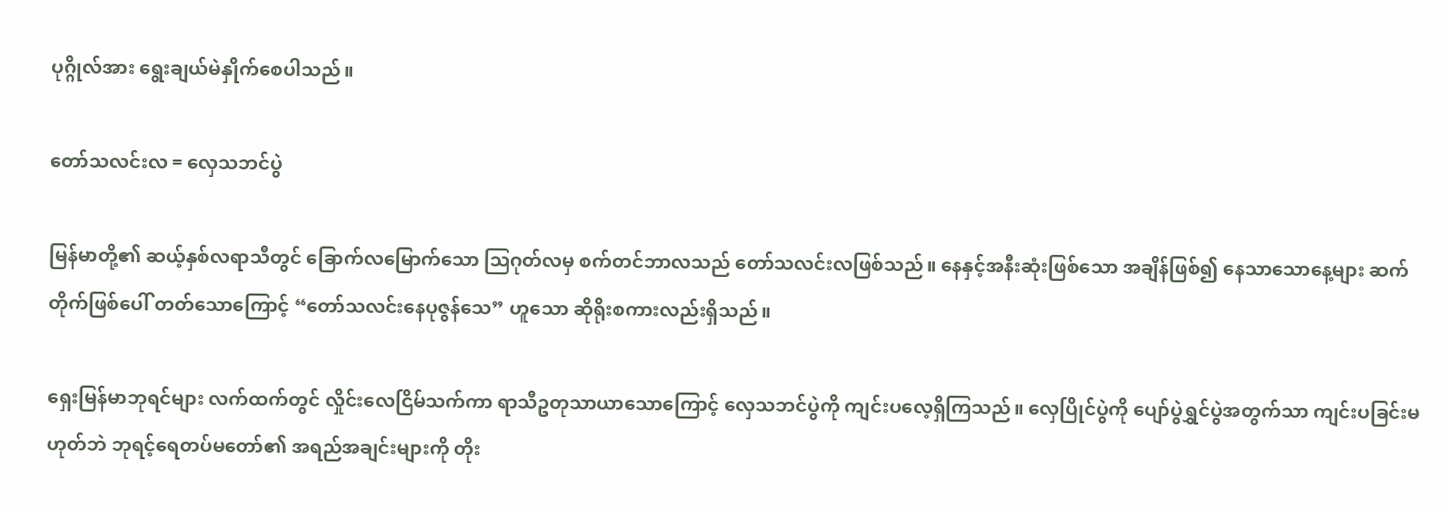ပုဂ္ဂိုလ်အား ရွေးချယ်မဲနှိုက်စေပါသည်။

တော်သလင်းလ = လှေသဘင်ပွဲ

မြန်မာတို့၏ ဆယ့်နှစ်လရာသီတွင် ခြောက်လမြောက်သော ဩဂုတ်လမှ စက်တင်ဘာလသည် တော်သလင်းလဖြစ်သည်။ နေနှင့်အနီးဆုံးဖြစ်သော အချိန်ဖြစ်၍ နေသာသောနေ့များ ဆက်တိုက်ဖြစ်ပေါ် တတ်သောကြောင့် “တော်သလင်းနေပုဇွန်သေ” ဟူသော ဆိုရိုးစကားလည်းရှိသည်။

ရှေးမြန်မာဘုရင်များ လက်ထက်တွင် လှိုင်းလေငြိမ်သက်ကာ ရာသီဥတုသာယာသောကြောင့် လှေသဘင်ပွဲကို ကျင်းပလေ့ရှိကြသည်။ လှေပြိုင်ပွဲကို ပျော်ပွဲရွှင်ပွဲအတွက်သာ ကျင်းပခြင်းမဟုတ်ဘဲ ဘုရင့်ရေတပ်မတော်၏ အရည်အချင်းများကို တိုး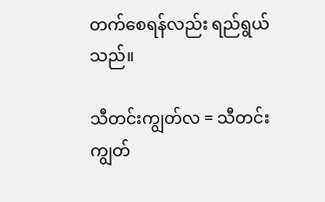တက်စေရန်လည်း ရည်ရွယ်သည်။

သီတင်းကျွတ်လ = သီတင်းကျွတ်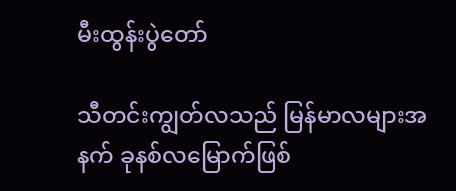မီးထွန်းပွဲတော်

သီတင်းကျွတ်လသည် မြန်မာလများအနက် ခုနစ်လမြောက်ဖြစ်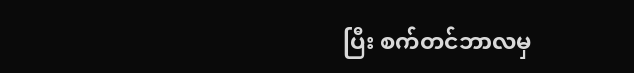ပြီး စက်တင်ဘာလမှ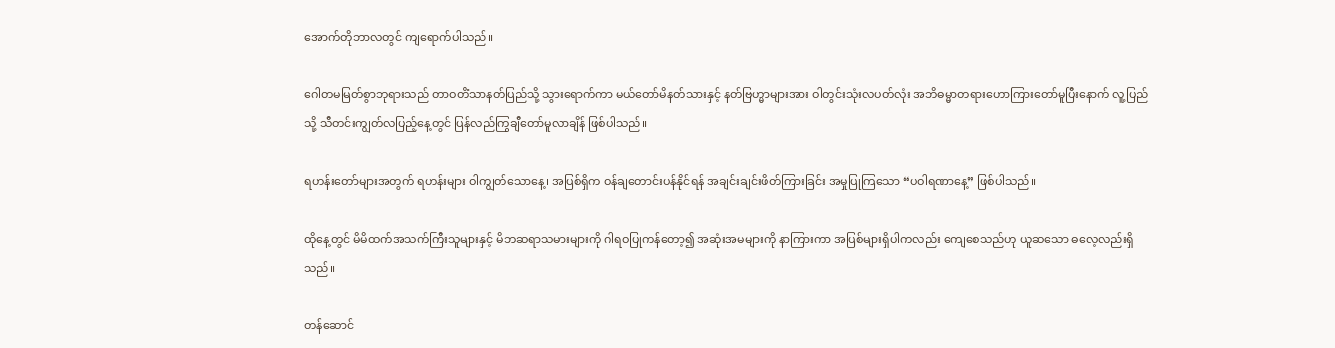အောက်တိုဘာလတွင် ကျရောက်ပါသည်။

ဂေါတမမြတ်စွာဘုရားသည် တာဝတိံသာနတ်ပြည်သို့ သွားရောက်ကာ မယ်တော်မိနတ်သားနှင့် နတ်ဗြဟ္မာများအား ဝါတွင်းသုံးလပတ်လုံး အဘိဓမ္မာတရားဟောကြားတော်မူပြီးနောက် လူ့ပြည်သို့ သီတင်းကျွတ်လပြည့်နေ့တွင် ပြန်လည်ကြွချီတော်မူလာချိန် ဖြစ်ပါသည်။

ရဟန်းတော်များအတွက် ရဟန်းများ ဝါကျွတ်သောနေ့၊ အပြစ်ရှိက ဝန်ချတောင်းပန်နိုင်ရန် အချင်းချင်းဖိတ်ကြားခြင်း အမှုပြုကြသော “ပဝါရဏာနေ့” ဖြစ်ပါသည်။

ထိုနေ့တွင် မိမိထက်အသက်ကြီးသူများနှင့် မိဘဆရာသမားများကို ဂါရဝပြုကန်တော့၍ အဆုံးအမများကို နာကြားကာ အပြစ်များရှိပါကလည်း ကျေစေသည်ဟု ယူဆသော ဓလေ့လည်းရှိသည်။

တန်ဆောင်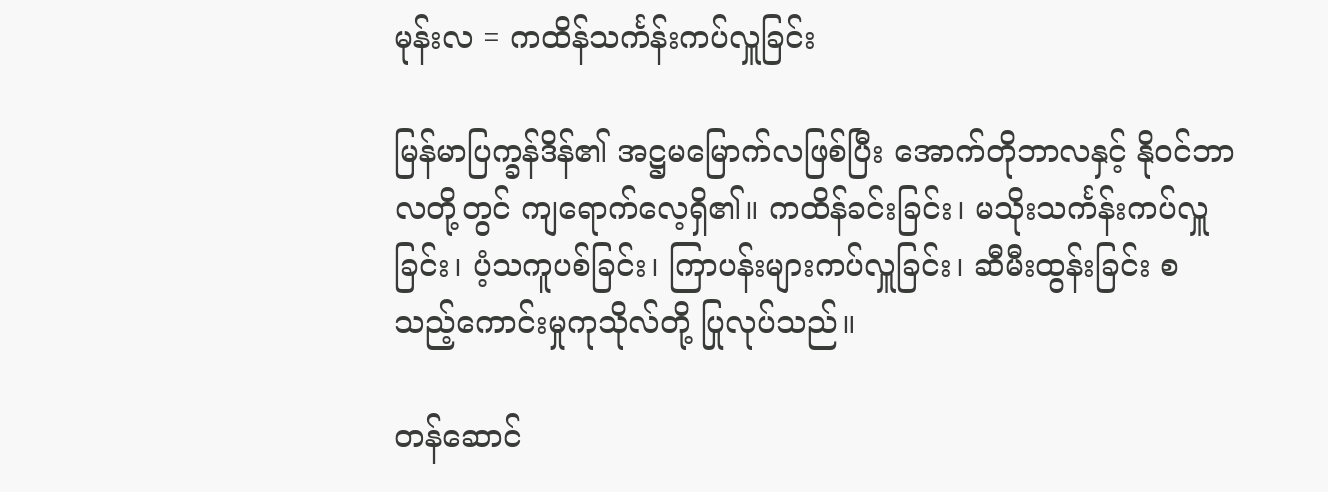မုန်းလ = ကထိန်သင်္ကန်းကပ်လှူခြင်း

မြန်မာပြက္ခန်ဒိန်၏ အဋ္ဌမမြောက်လဖြစ်ပြီး အောက်တိုဘာလနှင့် နိုဝင်ဘာလတို့တွင် ကျရောက်လေ့ရှိ၏။ ကထိန်ခင်းခြင်း၊ မသိုးသင်္ကန်းကပ်လှူခြင်း၊ ပံ့သကူပစ်ခြင်း၊ ကြာပန်းများကပ်လှူခြင်း၊ ဆီမီးထွန်းခြင်း စသည့်ကောင်းမှုကုသိုလ်တို့ ပြုလုပ်သည်။

တန်ဆောင်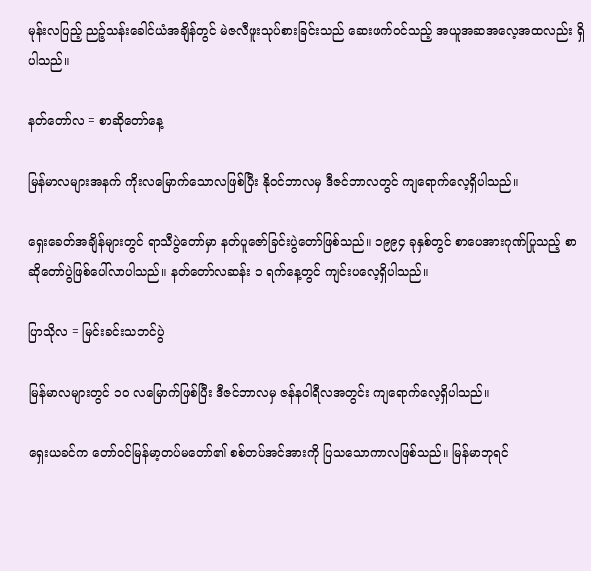မုန်းလပြည့် ညဉ့်သန်းခေါင်ယံအချိန်တွင် မဲဇလီဖူးသုပ်စားခြင်းသည် ဆေးဖက်ဝင်သည့် အယူအဆအလေ့အထလည်း ရှိပါသည်။

နတ်တော်လ = စာဆိုတော်နေ့

မြန်မာလများအနက် ကိုးလမြောက်သောလဖြစ်ပြီး နိုဝင်ဘာလမှ ဒီဇင်ဘာလတွင် ကျရောက်လေ့ရှိပါသည်။

ရှေးခေတ်အချိန်များတွင် ရာသီပွဲတော်မှာ နတ်ပူဇော်ခြင်းပွဲတော်ဖြစ်သည်။ ၁၉၉၄ ခုနှစ်တွင် စာပေအားဂုဏ်ပြုသည့် စာဆိုတော်ပွဲဖြစ်ပေါ်လာပါသည်။ နတ်တော်လဆန်း ၁ ရက်နေ့တွင် ကျင်းပလေ့ရှိပါသည်။

ပြာသိုလ = မြင်းခင်းသဘင်ပွဲ

မြန်မာလများတွင် ၁ဝ လမြောက်ဖြစ်ပြီး ဒီဇင်ဘာလမှ ဇန်နဝါရီလအတွင်း ကျရောက်လေ့ရှိပါသည်။

ရှေးယခင်က တော်ဝင်မြန်မာ့တပ်မတော်၏ စစ်တပ်အင်အားကို ပြသသောကာလဖြစ်သည်။ မြန်မာဘုရင်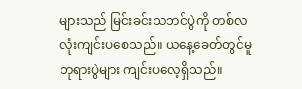များသည် မြင်းခင်းသဘင်ပွဲကို တစ်လလုံးကျင်းပစေသည်။ ယနေ့ခေတ်တွင်မူ ဘုရားပွဲများ ကျင်းပလေ့ရှိသည်။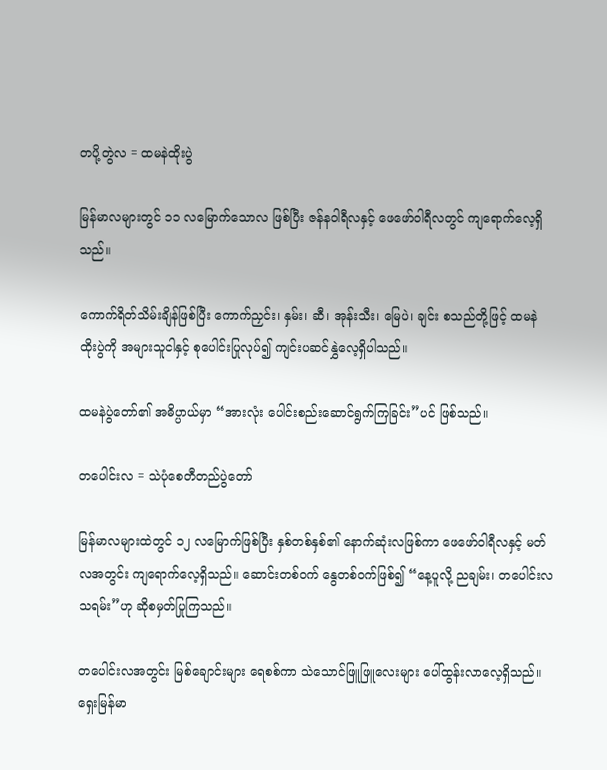တပို့တွဲလ = ထမနဲထိုးပွဲ

မြန်မာလများတွင် ၁၁ လမြောက်သောလ ဖြစ်ပြီး ဇန်နဝါရီလနှင့် ဖေဖော်ဝါရီလတွင် ကျရောက်လေ့ရှိသည်။

ကောက်ရိတ်သိမ်းချိန်ဖြစ်ပြီး ကောက်ညှင်း၊ နှမ်း၊ ဆီ၊ အုန်းသီး၊ မြေပဲ၊ ချင်း စသည်တို့ဖြင့် ထမနဲ ထိုးပွဲကို အများသူငါနှင့် စုပေါင်းပြုလုပ်၍ ကျင်းပဆင်နွှဲလေ့ရှိပါသည်။

ထမနဲပွဲတော်၏ အဓိပ္ပာယ်မှာ “အားလုံး ပေါင်းစည်းဆောင်ရွက်ကြခြင်း”ပင် ဖြစ်သည်။

တပေါင်းလ = သဲပုံစေတီတည်ပွဲတော်

မြန်မာလများထဲတွင် ၁၂ လမြောက်ဖြစ်ပြီး နှစ်တစ်နှစ်၏ နောက်ဆုံးလဖြစ်ကာ ဖေဖော်ဝါရီလနှင့် မတ်လအတွင်း ကျရောက်လေ့ရှိသည်။ ဆောင်းတစ်ဝက် နွေတစ်ဝက်ဖြစ်၍ “နေ့ပူလို့ ညချမ်း၊ တပေါင်းလသရမ်း”ဟု ဆိုစမှတ်ပြုကြသည်။

တပေါင်းလအတွင်း မြစ်ချောင်းများ ရေစစ်ကာ သဲသောင်ဖြူဖြူလေးများ ပေါ်ထွန်းလာလေ့ရှိသည်။ ရှေးမြန်မာ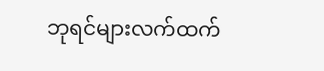ဘုရင်များလက်ထက်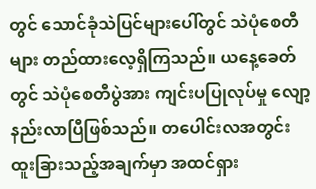တွင် သောင်ခုံသဲပြင်များပေါ်တွင် သဲပုံစေတီများ တည်ထားလေ့ရှိကြသည်။ ယနေ့ခေတ်တွင် သဲပုံစေတီပွဲအား ကျင်းပပြုလုပ်မှု လျော့နည်းလာပြီဖြစ်သည်။ တပေါင်းလအတွင်း ထူးခြားသည့်အချက်မှာ အထင်ရှား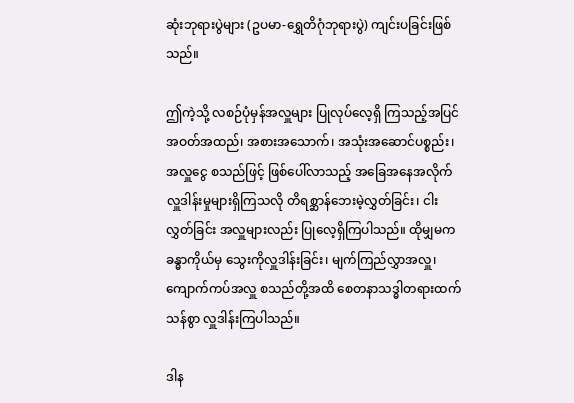ဆုံးဘုရားပွဲများ (ဥပမာ-ရွှေတိဂုံဘုရားပွဲ) ကျင်းပခြင်းဖြစ်သည်။

ဤကဲ့သို့ လစဉ်ပုံမှန်အလှူများ ပြုလုပ်လေ့ရှိ ကြသည့်အပြင် အဝတ်အထည်၊ အစားအသောက်၊ အသုံးအဆောင်ပစ္စည်း၊ အလှူငွေ စသည်ဖြင့် ဖြစ်ပေါ်လာသည့် အခြေအနေအလိုက် လှူဒါန်းမှုများရှိကြသလို တိရစ္ဆာန်ဘေးမဲ့လွှတ်ခြင်း၊ ငါးလွှတ်ခြင်း အလှူများလည်း ပြုလေ့ရှိကြပါသည်။ ထိုမျှမက ခန္ဓာကိုယ်မှ သွေးကိုလှူဒါန်းခြင်း၊ မျက်ကြည်လွှာအလှူ၊ ကျောက်ကပ်အလှူ စသည်တို့အထိ စေတနာသဒ္ဓါတရားထက်သန်စွာ လှူဒါန်းကြပါသည်။

ဒါန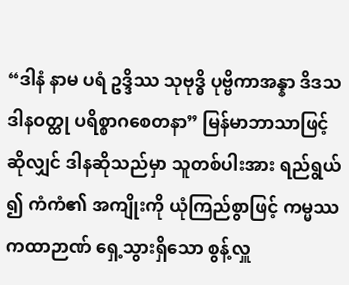“ဒါနံ နာမ ပရံ ဥဒ္ဒိဿ သုဗုဒ္ဓိ ပုဗ္ဗိကာအန္နာ ဒိဒသဒါနဝတ္ထု ပရိစ္စာဂစေတနာ” မြန်မာဘာသာဖြင့် ဆိုလျှင် ဒါနဆိုသည်မှာ သူတစ်ပါးအား ရည်ရွယ် ၍ ကံကံ၏ အကျိုးကို ယုံကြည်စွာဖြင့် ကမ္မဿကထာဉာဏ် ရှေ့သွားရှိသော စွန့်လှူ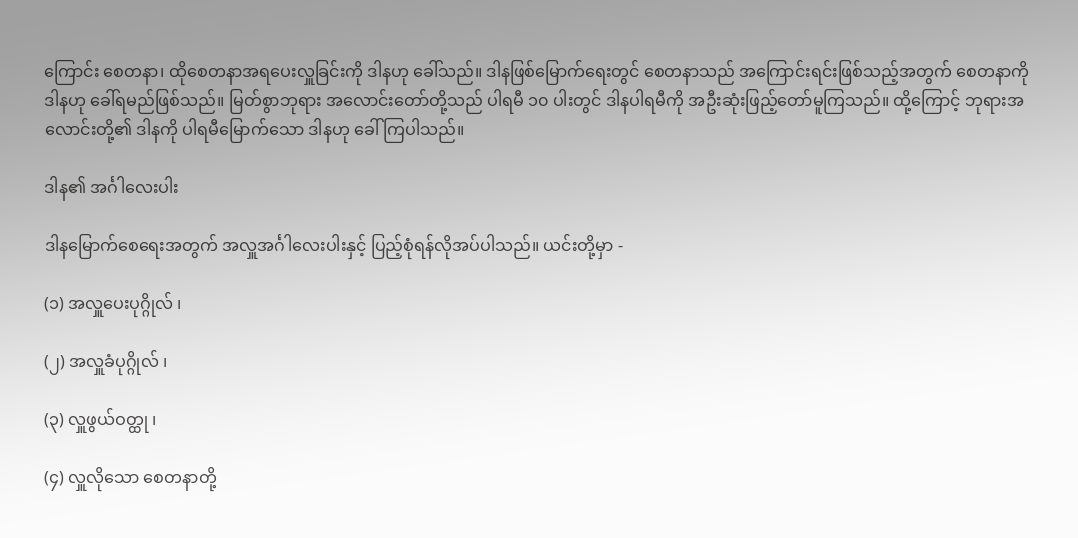ကြောင်း စေတနာ၊ ထိုစေတနာအရပေးလှူခြင်းကို ဒါနဟု ခေါ်သည်။ ဒါနဖြစ်မြောက်ရေးတွင် စေတနာသည် အကြောင်းရင်းဖြစ်သည့်အတွက် စေတနာကို ဒါနဟု ခေါ်ရမည်ဖြစ်သည်။ မြတ်စွာဘုရား အလောင်းတော်တို့သည် ပါရမီ ၁၀ ပါးတွင် ဒါနပါရမီကို အဦးဆုံးဖြည့်တော်မူကြသည်။ ထို့ကြောင့် ဘုရားအလောင်းတို့၏ ဒါနကို ပါရမီမြောက်သော ဒါနဟု ခေါ်ကြပါသည်။

ဒါန၏ အင်္ဂါလေးပါး

ဒါနမြောက်စေရေးအတွက် အလှူအင်္ဂါလေးပါးနှင့် ပြည့်စုံရန်လိုအပ်ပါသည်။ ယင်းတို့မှာ -

(၁) အလှူပေးပုဂ္ဂိုလ် ၊

(၂) အလှူခံပုဂ္ဂိုလ် ၊

(၃) လှူဖွယ်ဝတ္ထု ၊

(၄) လှူလိုသော စေတနာတို့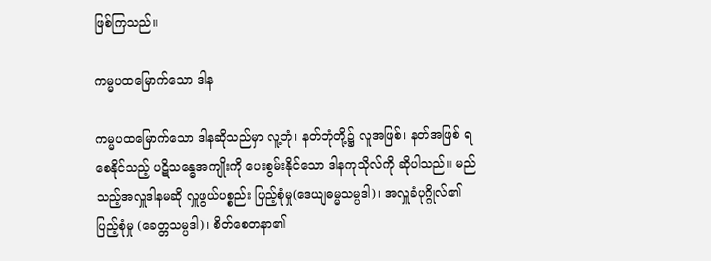ဖြစ်ကြသည်။

ကမ္မပထမြောက်သော ဒါန

ကမ္မပထမြောက်သော ဒါနဆိုသည်မှာ လူ့ဘုံ၊ နတ်ဘုံတို့၌ လူအဖြစ်၊ နတ်အဖြစ် ရစေနိုင်သည့် ပဋိသန္ဓေအကျိုးကို ပေးစွမ်းနိုင်သော ဒါနကုသိုလ်ကို ဆိုပါသည်။ မည်သည့်အလှူဒါနမဆို လှူဖွယ်ပစ္စည်း ပြည့်စုံမှု(ဒေယျဓမ္မသမ္ပဒါ)၊ အလှူခံပုဂ္ဂိုလ်၏ ပြည့်စုံမှု (ခေတ္တသမ္ပဒါ)၊ စိတ်စေတနာ၏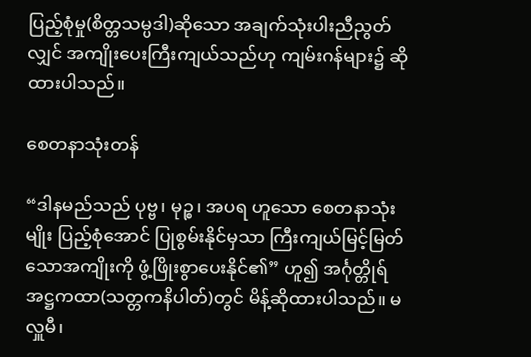ပြည့်စုံမှု(စိတ္တသမ္ပဒါ)ဆိုသော အချက်သုံးပါးညီညွတ်လျှင် အကျိုးပေးကြီးကျယ်သည်ဟု ကျမ်းဂန်များ၌ ဆိုထားပါသည်။

စေတနာသုံးတန်

“ဒါနမည်သည် ပုဗ္ဗ၊ မုဉ္စ၊ အပရ ဟူသော စေတနာသုံးမျိုး ပြည့်စုံအောင် ပြုစွမ်းနိုင်မှသာ ကြီးကျယ်မြင့်မြတ်သောအကျိုးကို ဖွံ့ဖြိုးစွာပေးနိုင်၏” ဟူ၍ အင်္ဂုတ္တိုရ် အဋ္ဌကထာ(သတ္တကနိပါတ်)တွင် မိန့်ဆိုထားပါသည်။ မလှူမီ၊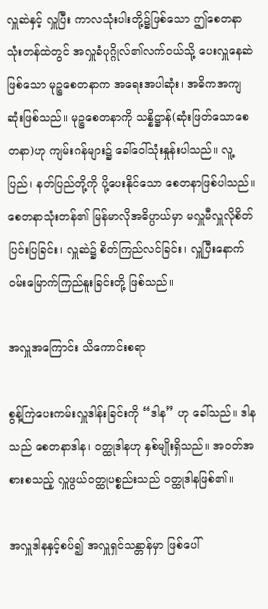လှူဆဲနှင့် လှူပြီး ကာလသုံးပါးတို့၌ဖြစ်သော ဤစေတနာသုံးတန်ထဲတွင် အလှူခံပုဂ္ဂိုလ်၏လက်ဝယ်သို့ ပေးလှူနေဆဲဖြစ်သော မုဉ္စစေတနာက အရေးအပါဆုံး၊ အဓိကအကျဆုံးဖြစ်သည်။ မုဉ္စစေတနာကို သန္နိဋ္ဌာန်(ဆုံးဖြတ်သောစေတနာ)ဟု ကျမ်းဂန်များ၌ ခေါ်ဝေါ်သုံးနှုန်းပါသည်။ လူ့ပြည်၊ နတ်ပြည်တို့ကို ပို့ပေးနိုင်သော စေတနာဖြစ်ပါသည်။ စေတနာသုံးတန်၏ မြန်မာလိုအဓိပ္ပာယ်မှာ မလှူမီလှူလိုစိတ်ပြင်းပြခြင်း၊ လှူဆဲ၌ စိတ်ကြည်လင်ခြင်း၊ လှူပြီးနောက် ဝမ်းမြောက်ကြည်နူးခြင်းတို့ ဖြစ်သည်။

အလှူအကြောင်း သိကောင်းစရာ

စွန့်ကြဲပေးကမ်းလှူဒါန်းခြင်းကို “ဒါန” ဟု ခေါ်သည်။ ဒါနသည် စေတနာဒါန၊ ဝတ္ထုဒါနဟု နှစ်မျိုးရှိသည်။ အဝတ်အစားစသည့် လှူဖွယ်ဝတ္ထုပစ္စည်းသည် ဝတ္ထုဒါနဖြစ်၏။

အလှူဒါနနှင့်စပ်၍ အလှူရှင်သန္တာန်မှာ ဖြစ်ပေါ်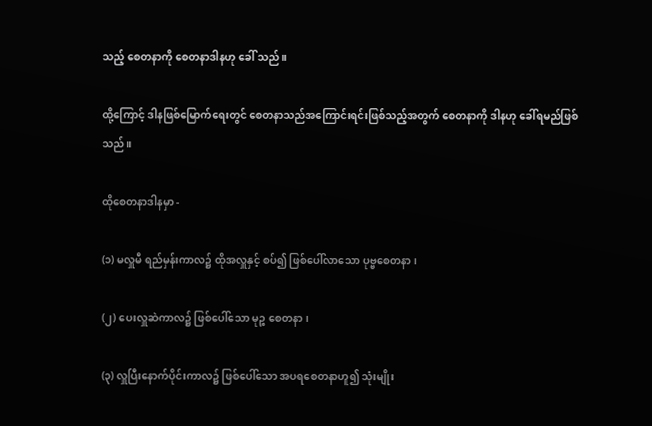သည့် စေတနာကို စေတနာဒါနဟု ခေါ် သည်။

ထို့ကြောင့် ဒါနဖြစ်မြောက်ရေးတွင် စေတနာသည်အကြောင်းရင်းဖြစ်သည့်အတွက် စေတနာကို ဒါနဟု ခေါ်ရမည်ဖြစ်သည်။

ထိုစေတနာဒါနမှာ -

(၁) မလှူမီ ရည်မှန်းကာလ၌ ထိုအလှူနှင့် စပ်၍ ဖြစ်ပေါ်လာသော ပုဗ္ဗစေတနာ၊

(၂) ပေးလှူဆဲကာလ၌ ဖြစ်ပေါ်သော မုဉ္စ စေတနာ၊

(၃) လှူပြီးနောက်ပိုင်းကာလ၌ ဖြစ်ပေါ်သော အပရစေတနာဟူ၍ သုံးမျိုး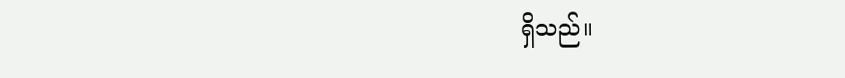ရှိသည်။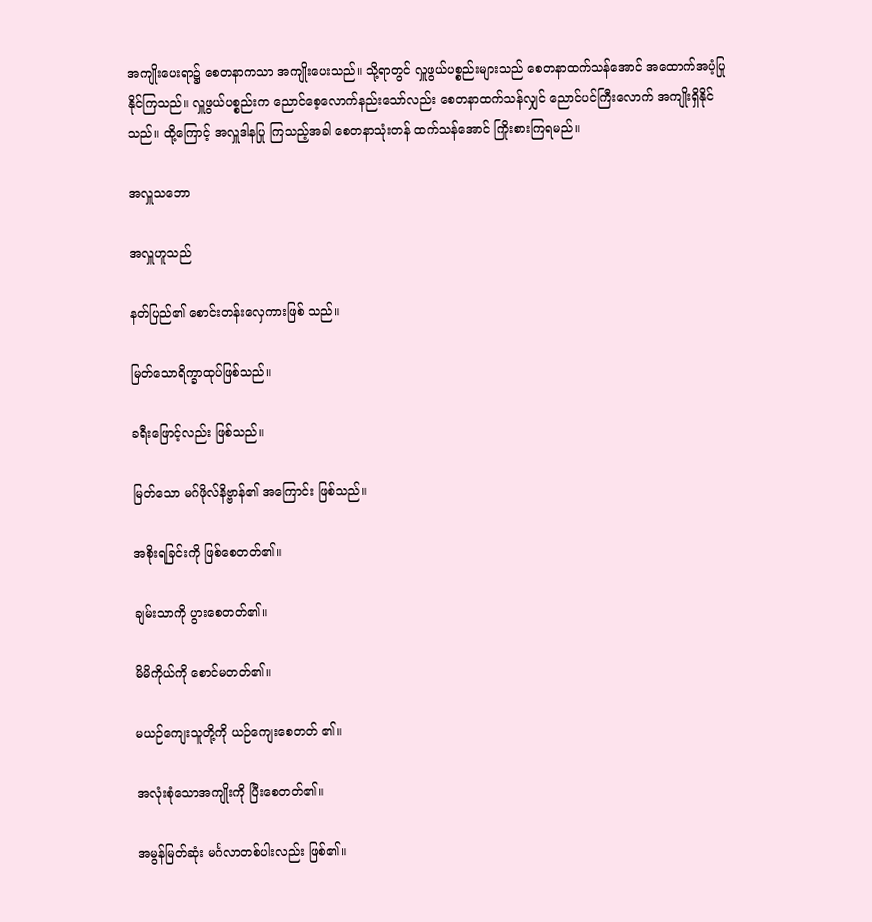အကျိုးပေးရာ၌ စေတနာကသာ အကျိုးပေးသည်။ သို့ရာတွင် လှူဖွယ်ပစ္စည်းများသည် စေတနာထက်သန်အောင် အထောက်အပံ့ပြုနိုင်ကြသည်။ လှူဖွယ်ပစ္စည်းက ညောင်စေ့လောက်နည်းသော်လည်း စေတနာထက်သန်လျှင် ညောင်ပင်ကြီးလောက် အကျိုးရှိနိုင်သည်။ ထို့ကြောင့် အလှူဒါနပြု ကြသည့်အခါ စေတနာသုံးတန် ထက်သန်အောင် ကြိုးစားကြရမည်။

အလှူသဘော

အလှူဟူသည်

နတ်ပြည်၏ စောင်းတန်းလှေကားဖြစ် သည်။

မြတ်သောရိက္ခာထုပ်ဖြစ်သည်။

ခရီးဖြောင့်လည်း ဖြစ်သည်။

မြတ်သော မဂ်ဖိုလ်နိဗ္ဗာန်၏ အကြောင်း ဖြစ်သည်။

အစိုးရခြင်းကို ဖြစ်စေတတ်၏။

ချမ်းသာကို ပွားစေတတ်၏။

မိမိကိုယ်ကို စောင်မတတ်၏။

မယဉ်ကျေးသူတို့ကို ယဉ်ကျေးစေတတ် ၏။

အလုံးစုံသောအကျိုးကို ပြီးစေတတ်၏။

အမွန်မြတ်ဆုံး မင်္ဂလာတစ်ပါးလည်း ဖြစ်၏။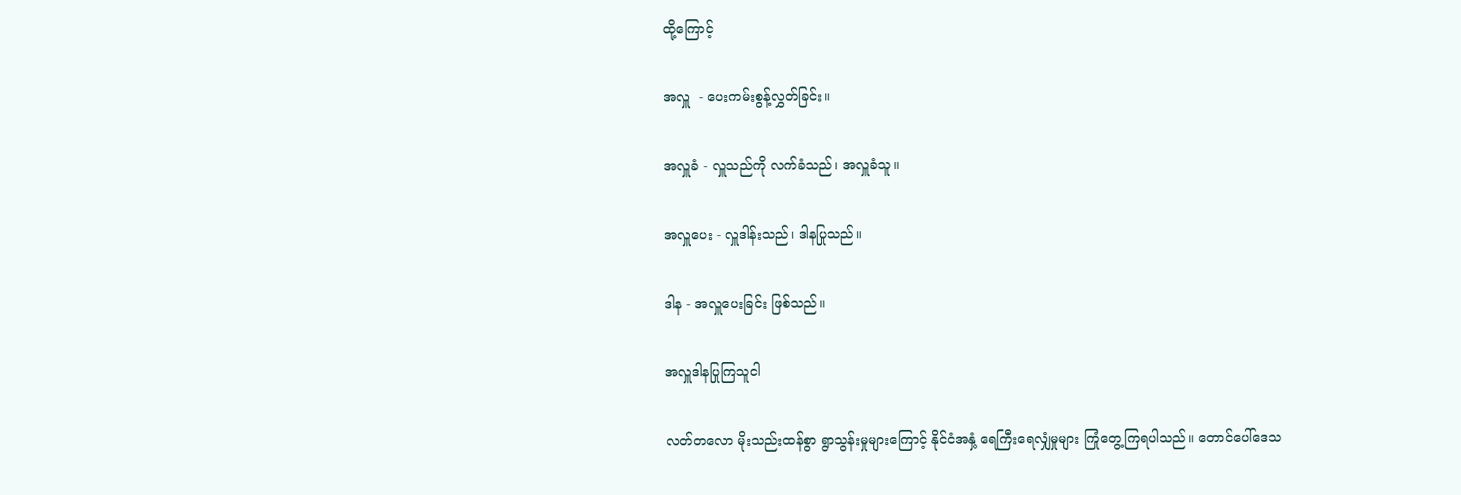ထို့ကြောင့်

အလှူ  - ပေးကမ်းစွန့်လွှတ်ခြင်း။

အလှူခံ - လှူသည်ကို လက်ခံသည်၊ အလှူခံသူ။

အလှူပေး - လှူဒါန်းသည်၊ ဒါနပြုသည်။

ဒါန - အလှူပေးခြင်း ဖြစ်သည်။

အလှူဒါနပြုကြသူငါ

လတ်တလော မိုးသည်းထန်စွာ ရွာသွန်းမှုများကြောင့် နိုင်ငံအနှံ့ ရေကြီးရေလျှံမှုများ ကြုံတွေ့ကြရပါသည်။ တောင်ပေါ်ဒေသ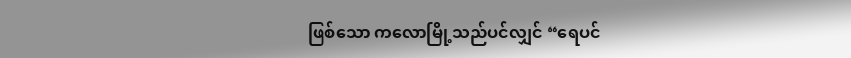ဖြစ်သော ကလောမြို့သည်ပင်လျှင် “ရေပင်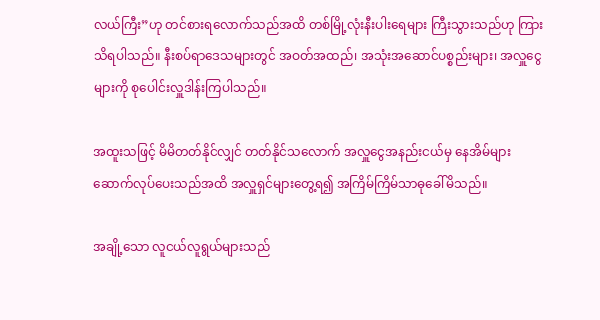လယ်ကြီး”ဟု တင်စားရလောက်သည်အထိ တစ်မြို့လုံးနီးပါးရေများ ကြီးသွားသည်ဟု ကြားသိရပါသည်။ နီးစပ်ရာဒေသများတွင် အဝတ်အထည်၊ အသုံးအဆောင်ပစ္စည်းများ၊ အလှူငွေများကို စုပေါင်းလှူဒါန်းကြပါသည်။

အထူးသဖြင့် မိမိတတ်နိုင်လျှင် တတ်နိုင်သလောက် အလှူငွေအနည်းငယ်မှ နေအိမ်များ ဆောက်လုပ်ပေးသည်အထိ အလှူရှင်များတွေ့ရ၍ အကြိမ်ကြိမ်သာဓုခေါ်မိသည်။

အချို့သော လူငယ်လူရွယ်များသည်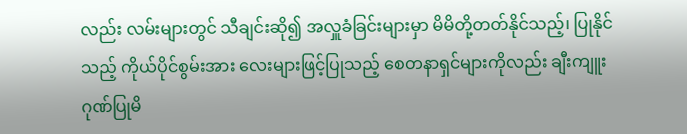လည်း လမ်းများတွင် သီချင်းဆို၍ အလှူခံခြင်းများမှာ မိမိတို့တတ်နိုင်သည့်၊ ပြုနိုင်သည့် ကိုယ်ပိုင်စွမ်းအား လေးများဖြင့်ပြုသည့် စေတနာရှင်များကိုလည်း ချီးကျူးဂုဏ်ပြုမိ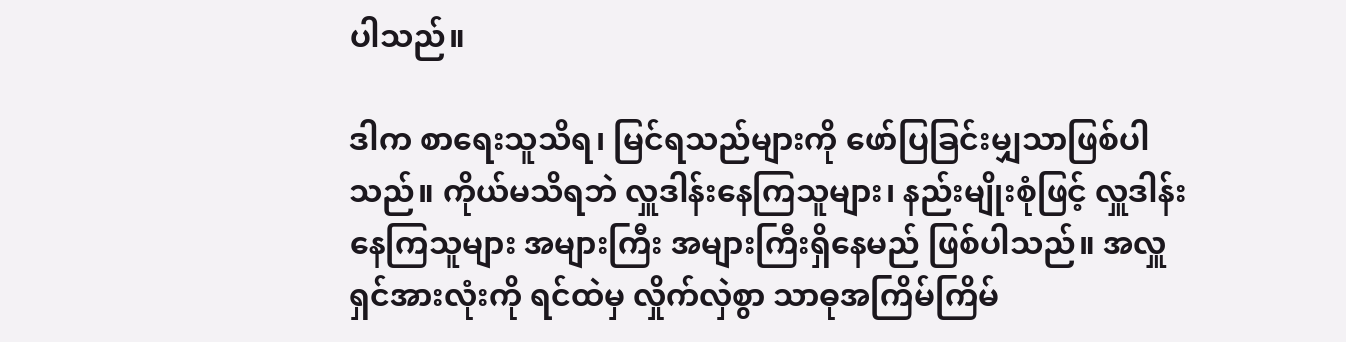ပါသည်။

ဒါက စာရေးသူသိရ၊ မြင်ရသည်များကို ဖော်ပြခြင်းမျှသာဖြစ်ပါသည်။ ကိုယ်မသိရဘဲ လှူဒါန်းနေကြသူများ၊ နည်းမျိုးစုံဖြင့် လှူဒါန်းနေကြသူများ အများကြီး အများကြီးရှိနေမည် ဖြစ်ပါသည်။ အလှူရှင်အားလုံးကို ရင်ထဲမှ လှိုက်လှဲစွာ သာဓုအကြိမ်ကြိမ်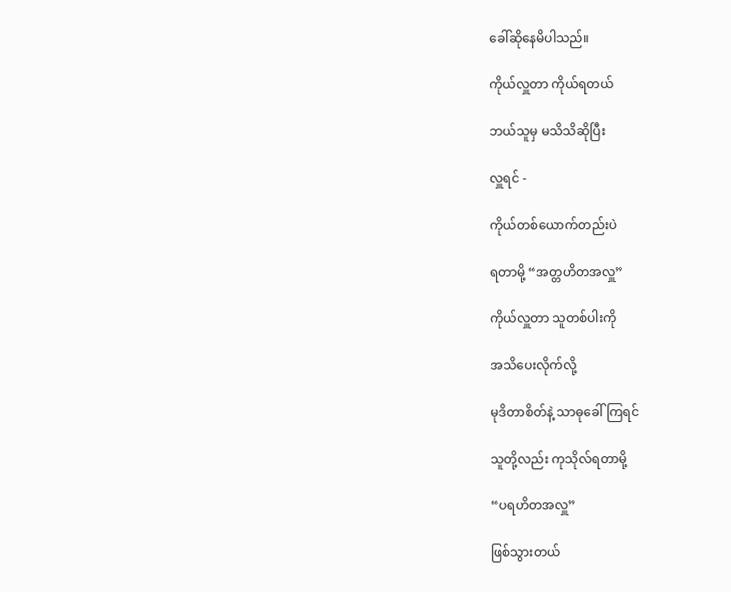ခေါ်ဆိုနေမိပါသည်။

ကိုယ်လှူတာ ကိုယ်ရတယ်

ဘယ်သူမှ မသိသိဆိုပြီး

လှူရင် -

ကိုယ်တစ်ယောက်တည်းပဲ

ရတာမို့ “အတ္တဟိတအလှူ”

ကိုယ်လှူတာ သူတစ်ပါးကို

အသိပေးလိုက်လို့

မုဒိတာစိတ်နဲ့ သာဓုခေါ်ကြရင်

သူတို့လည်း ကုသိုလ်ရတာမို့

“ပရဟိတအလှူ”

ဖြစ်သွားတယ်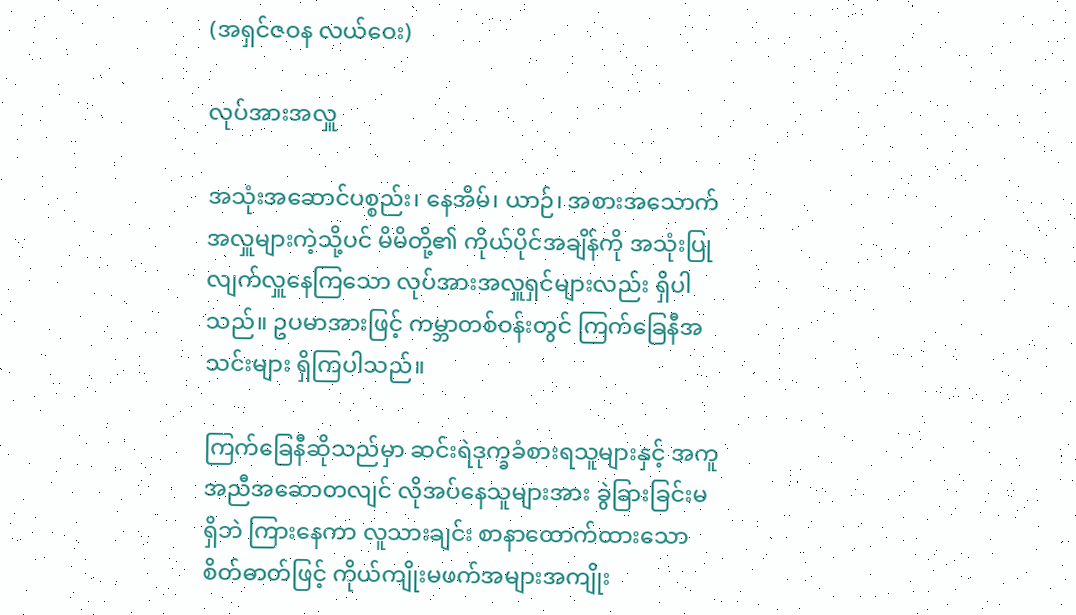(အရှင်ဇဝန လယ်ဝေး)

လုပ်အားအလှူ

အသုံးအဆောင်ပစ္စည်း၊ နေအိမ်၊ ယာဉ်၊ အစားအသောက် အလှူများကဲ့သို့ပင် မိမိတို့၏ ကိုယ်ပိုင်အချိန်ကို အသုံးပြုလျက်လှူနေကြသော လုပ်အားအလှူရှင်များလည်း ရှိပါသည်။ ဥပမာအားဖြင့် ကမ္ဘာတစ်ဝန်းတွင် ကြက်ခြေနီအသင်းများ ရှိကြပါသည်။

ကြက်ခြေနီဆိုသည်မှာ ဆင်းရဲဒုက္ခခံစားရသူများနှင့် အကူအညီအဆောတလျင် လိုအပ်နေသူများအား ခွဲခြားခြင်းမရှိဘဲ ကြားနေကာ လူသားချင်း စာနာထောက်ထားသောစိတ်ဓာတ်ဖြင့် ကိုယ်ကျိုးမဖက်အများအကျိုး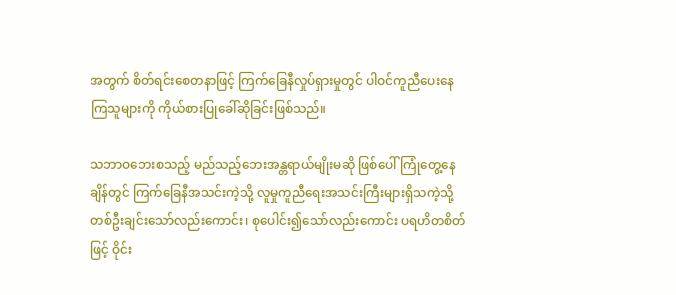အတွက် စိတ်ရင်းစေတနာဖြင့် ကြက်ခြေနီလှုပ်ရှားမှုတွင် ပါဝင်ကူညီပေးနေကြသူများကို ကိုယ်စားပြုခေါ်ဆိုခြင်းဖြစ်သည်။

သဘာဝဘေးစသည့် မည်သည့်ဘေးအန္တရာယ်မျိုးမဆို ဖြစ်ပေါ်ကြုံတွေ့နေချိန်တွင် ကြက်ခြေနီအသင်းကဲ့သို့ လူမှုကူညီရေးအသင်းကြီးများရှိသကဲ့သို့ တစ်ဦးချင်းသော်လည်းကောင်း၊ စုပေါင်း၍သော်လည်းကောင်း ပရဟိတစိတ်ဖြင့် ဝိုင်း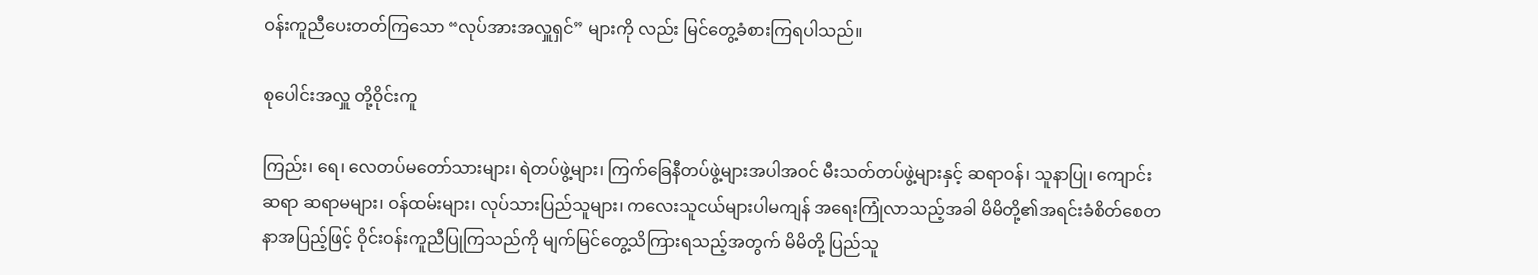ဝန်းကူညီပေးတတ်ကြသော “လုပ်အားအလှူရှင်” များကို လည်း မြင်တွေ့ခံစားကြရပါသည်။

စုပေါင်းအလှူ တို့ဝိုင်းကူ

ကြည်း၊ ရေ၊ လေတပ်မတော်သားများ၊ ရဲတပ်ဖွဲ့များ၊ ကြက်ခြေနီတပ်ဖွဲ့များအပါအဝင် မီးသတ်တပ်ဖွဲ့များနှင့် ဆရာဝန်၊ သူနာပြု၊ ကျောင်းဆရာ ဆရာမများ၊ ဝန်ထမ်းများ၊ လုပ်သားပြည်သူများ၊ ကလေးသူငယ်များပါမကျန် အရေးကြုံလာသည့်အခါ မိမိတို့၏အရင်းခံစိတ်စေတနာအပြည့်ဖြင့် ဝိုင်းဝန်းကူညီပြုကြသည်ကို မျက်မြင်တွေ့သိကြားရသည့်အတွက် မိမိတို့ ပြည်သူ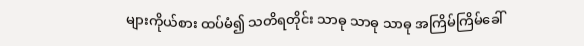များကိုယ်စား ထပ်မံ၍ သတိရတိုင်း သာဓု သာဓု သာဓု အကြိမ်ကြိမ်ခေါ်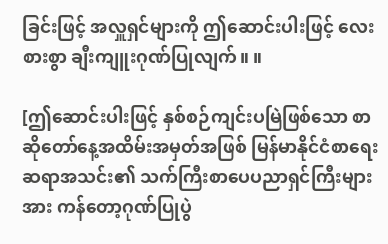ခြင်းဖြင့် အလှူရှင်များကို ဤဆောင်းပါးဖြင့် လေးစားစွာ ချီးကျူးဂုဏ်ပြုလျက်။ ။

[ဤဆောင်းပါးဖြင့် နှစ်စဉ်ကျင်းပမြဲဖြစ်သော စာဆိုတော်နေ့အထိမ်းအမှတ်အဖြစ် မြန်မာနိုင်ငံစာရေးဆရာအသင်း၏ သက်ကြီးစာပေပညာရှင်ကြီးများအား ကန်တော့ဂုဏ်ပြုပွဲ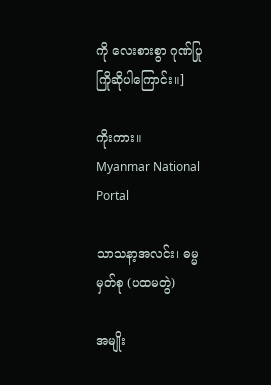ကို လေးစားစွာ ဂုဏ်ပြုကြိုဆိုပါကြောင်း။]

ကိုးကား။       Myanmar National Portal

သာသနာ့အလင်း၊ ဓမ္မမှတ်စု (ပထမတွဲ)

အမျိုး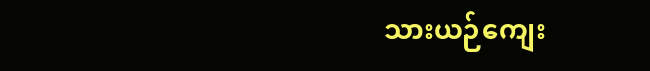သားယဉ်ကျေး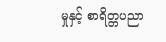မှုနှင့် စာရိတ္တပညာ